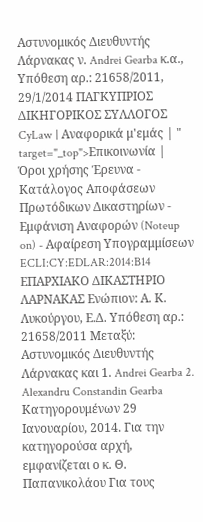Αστυνομικός Διευθυντής Λάρνακας ν. Andrei Gearba κ.α., Υπόθεση αρ.: 21658/2011, 29/1/2014 ΠΑΓΚΥΠΡΙΟΣ ΔΙΚΗΓΟΡΙΚΟΣ ΣΥΛΛΟΓΟΣ CyLaw | Αναφορικά μ'εμάς | " target="_top">Επικοινωνία | Όροι χρήσης Έρευνα - Κατάλογος Αποφάσεων Πρωτόδικων Δικαστηρίων - Εμφάνιση Αναφορών (Noteup on) - Αφαίρεση Υπογραμμίσεων ECLI:CY:EDLAR:2014:B14 ΕΠΑΡΧΙΑΚΟ ΔΙΚΑΣΤΗΡΙΟ ΛΑΡΝΑΚΑΣ Ενώπιον: Α. Κ. Λυκούργου, Ε.Δ. Υπόθεση αρ.: 21658/2011 Μεταξύ: Αστυνομικός Διευθυντής Λάρνακας και 1. Andrei Gearba 2. Alexandru Constandin Gearba Κατηγορουμένων 29 Ιανουαρίου, 2014. Για την κατηγορούσα αρχή, εμφανίζεται ο κ. Θ. Παπανικολάου Για τους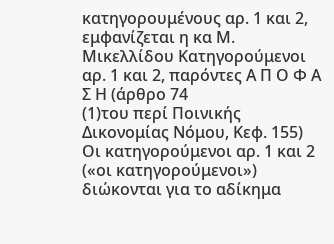κατηγορουμένους αρ. 1 και 2, εμφανίζεται η κα Μ. Μικελλίδου Κατηγορούμενοι αρ. 1 και 2, παρόντες Α Π Ο Φ Α Σ Η (άρθρο 74
(1)του περί Ποινικής Δικονομίας Νόμου, Κεφ. 155) Οι κατηγορούμενοι αρ. 1 και 2 («οι κατηγορούμενοι») διώκονται για το αδίκημα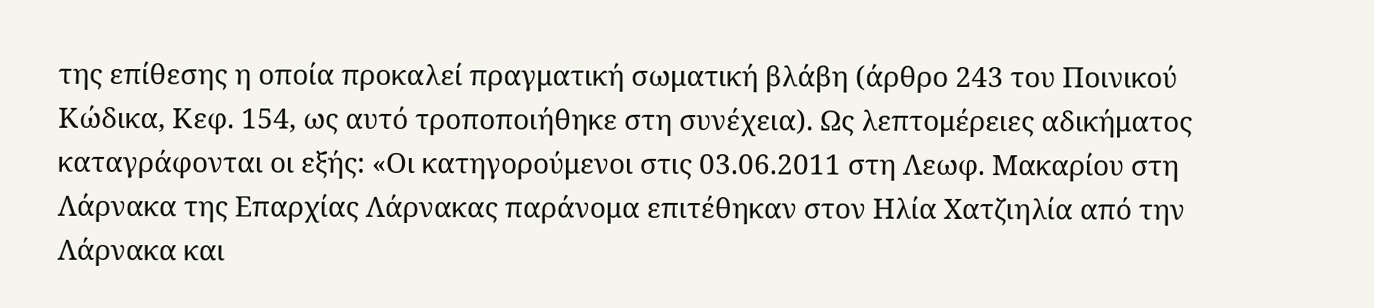της επίθεσης η οποία προκαλεί πραγματική σωματική βλάβη (άρθρο 243 του Ποινικού Κώδικα, Κεφ. 154, ως αυτό τροποποιήθηκε στη συνέχεια). Ως λεπτομέρειες αδικήματος καταγράφονται οι εξής: «Οι κατηγορούμενοι στις 03.06.2011 στη Λεωφ. Μακαρίου στη Λάρνακα της Επαρχίας Λάρνακας παράνομα επιτέθηκαν στον Ηλία Χατζιηλία από την Λάρνακα και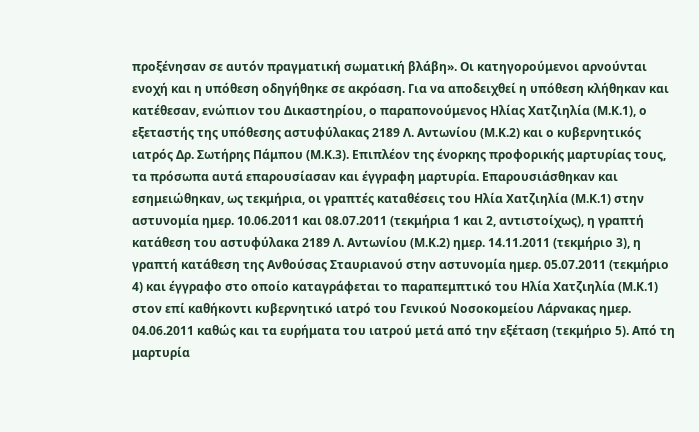προξένησαν σε αυτόν πραγματική σωματική βλάβη». Οι κατηγορούμενοι αρνούνται ενοχή και η υπόθεση οδηγήθηκε σε ακρόαση. Για να αποδειχθεί η υπόθεση κλήθηκαν και κατέθεσαν, ενώπιον του Δικαστηρίου, ο παραπονούμενος Ηλίας Χατζιηλία (Μ.Κ.1), ο εξεταστής της υπόθεσης αστυφύλακας 2189 Λ. Αντωνίου (Μ.Κ.2) και ο κυβερνητικός ιατρός Δρ. Σωτήρης Πάμπου (Μ.Κ.3). Επιπλέον της ένορκης προφορικής μαρτυρίας τους, τα πρόσωπα αυτά επαρουσίασαν και έγγραφη μαρτυρία. Επαρουσιάσθηκαν και εσημειώθηκαν, ως τεκμήρια, οι γραπτές καταθέσεις του Ηλία Χατζιηλία (Μ.Κ.1) στην αστυνομία ημερ. 10.06.2011 και 08.07.2011 (τεκμήρια 1 και 2, αντιστοίχως), η γραπτή κατάθεση του αστυφύλακα 2189 Λ. Αντωνίου (Μ.Κ.2) ημερ. 14.11.2011 (τεκμήριο 3), η γραπτή κατάθεση της Ανθούσας Σταυριανού στην αστυνομία ημερ. 05.07.2011 (τεκμήριο 4) και έγγραφο στο οποίο καταγράφεται το παραπεμπτικό του Ηλία Χατζιηλία (Μ.Κ.1) στον επί καθήκοντι κυβερνητικό ιατρό του Γενικού Νοσοκομείου Λάρνακας ημερ. 04.06.2011 καθώς και τα ευρήματα του ιατρού μετά από την εξέταση (τεκμήριο 5). Από τη μαρτυρία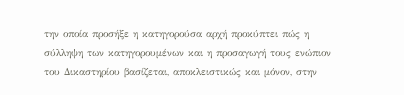την οποία προσήξε η κατηγορούσα αρχή προκύπτει πώς η σύλληψη των κατηγορουμένων και η προσαγωγή τους ενώπιον του Δικαστηρίου βασίζεται, αποκλειστικώς και μόνον, στην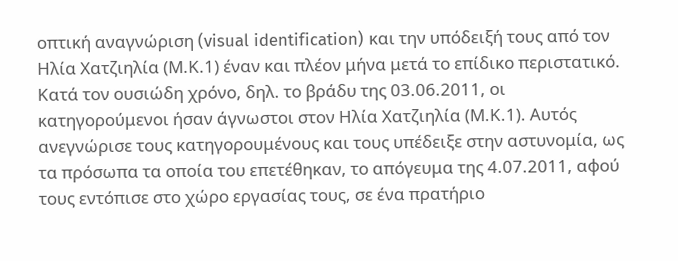οπτική αναγνώριση (visual identification) και την υπόδειξή τους από τον Ηλία Χατζιηλία (Μ.Κ.1) έναν και πλέον μήνα μετά το επίδικο περιστατικό. Κατά τον ουσιώδη χρόνο, δηλ. το βράδυ της 03.06.2011, οι κατηγορούμενοι ήσαν άγνωστοι στον Ηλία Χατζιηλία (Μ.Κ.1). Αυτός ανεγνώρισε τους κατηγορουμένους και τους υπέδειξε στην αστυνομία, ως τα πρόσωπα τα οποία του επετέθηκαν, το απόγευμα της 4.07.2011, αφού τους εντόπισε στο χώρο εργασίας τους, σε ένα πρατήριο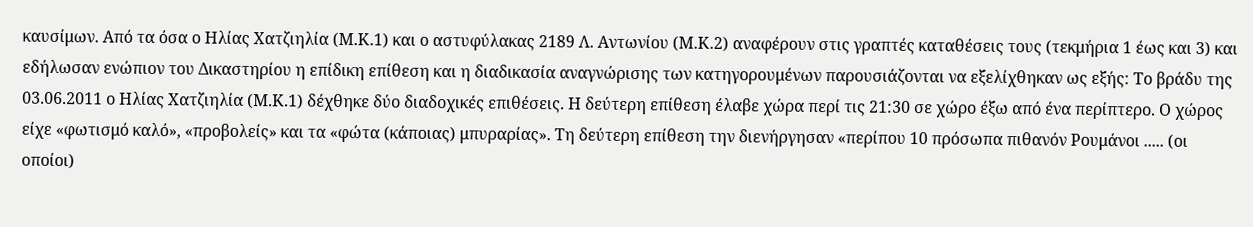καυσίμων. Από τα όσα ο Ηλίας Χατζιηλία (Μ.Κ.1) και ο αστυφύλακας 2189 Λ. Αντωνίου (Μ.Κ.2) αναφέρουν στις γραπτές καταθέσεις τους (τεκμήρια 1 έως και 3) και εδήλωσαν ενώπιον του Δικαστηρίου η επίδικη επίθεση και η διαδικασία αναγνώρισης των κατηγορουμένων παρουσιάζονται να εξελίχθηκαν ως εξής: Το βράδυ της 03.06.2011 ο Ηλίας Χατζιηλία (Μ.Κ.1) δέχθηκε δύο διαδοχικές επιθέσεις. Η δεύτερη επίθεση έλαβε χώρα περί τις 21:30 σε χώρο έξω από ένα περίπτερο. Ο χώρος είχε «φωτισμό καλό», «προβολείς» και τα «φώτα (κάποιας) μπυραρίας». Τη δεύτερη επίθεση την διενήργησαν «περίπου 10 πρόσωπα πιθανόν Ρουμάνοι ..... (οι οποίοι)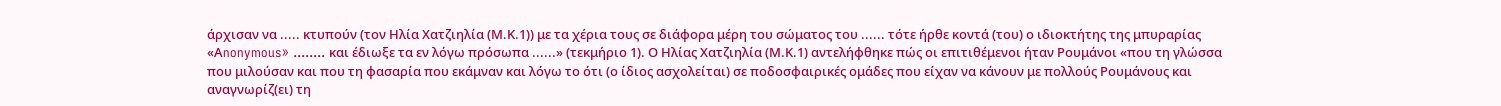άρχισαν να ..... κτυπούν (τον Ηλία Χατζιηλία (Μ.Κ.1)) με τα χέρια τους σε διάφορα μέρη του σώματος του ...... τότε ήρθε κοντά (του) ο ιδιοκτήτης της μπυραρίας «Αnonymous» ........ και έδιωξε τα εν λόγω πρόσωπα ......» (τεκμήριο 1). Ο Ηλίας Χατζιηλία (Μ.Κ.1) αντελήφθηκε πώς οι επιτιθέμενοι ήταν Ρουμάνοι «που τη γλώσσα που μιλούσαν και που τη φασαρία που εκάμναν και λόγω το ότι (ο ίδιος ασχολείται) σε ποδοσφαιρικές ομάδες που είχαν να κάνουν με πολλούς Ρουμάνους και αναγνωρίζ(ει) τη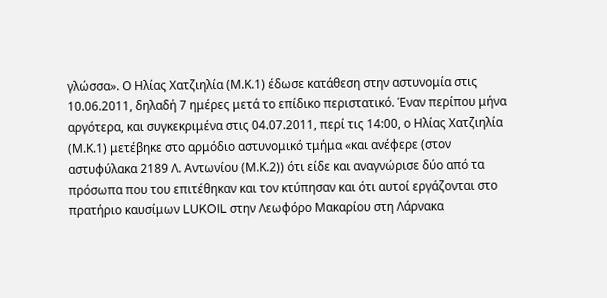γλώσσα». Ο Ηλίας Χατζιηλία (Μ.Κ.1) έδωσε κατάθεση στην αστυνομία στις 10.06.2011, δηλαδή 7 ημέρες μετά το επίδικο περιστατικό. Έναν περίπου μήνα αργότερα, και συγκεκριμένα στις 04.07.2011, περί τις 14:00, ο Ηλίας Χατζιηλία (Μ.Κ.1) μετέβηκε στο αρμόδιο αστυνομικό τμήμα «και ανέφερε (στον αστυφύλακα 2189 Λ. Αντωνίου (Μ.Κ.2)) ότι είδε και αναγνώρισε δύο από τα πρόσωπα που του επιτέθηκαν και τον κτύπησαν και ότι αυτοί εργάζονται στο πρατήριο καυσίμων LUKOIL στην Λεωφόρο Μακαρίου στη Λάρνακα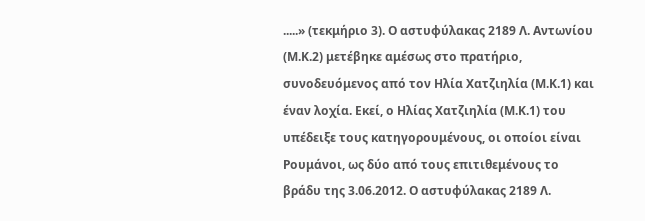.....» (τεκμήριο 3). Ο αστυφύλακας 2189 Λ. Αντωνίου (Μ.Κ.2) μετέβηκε αμέσως στο πρατήριο, συνοδευόμενος από τον Ηλία Χατζιηλία (Μ.Κ.1) και έναν λοχία. Εκεί, ο Ηλίας Χατζιηλία (Μ.Κ.1) του υπέδειξε τους κατηγορουμένους, οι οποίοι είναι Ρουμάνοι, ως δύο από τους επιτιθεμένους το βράδυ της 3.06.2012. Ο αστυφύλακας 2189 Λ.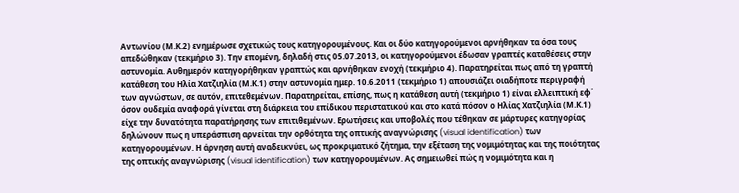Αντωνίου (Μ.Κ.2) ενημέρωσε σχετικώς τους κατηγορουμένους. Και οι δύο κατηγορούμενοι αρνήθηκαν τα όσα τους απεδώθηκαν (τεκμήριο 3). Την επομένη, δηλαδή στις 05.07.2013, οι κατηγορούμενοι έδωσαν γραπτές καταθέσεις στην αστυνομία. Αυθημερόν κατηγορήθηκαν γραπτώς και αρνήθηκαν ενοχή (τεκμήριο 4). Παρατηρείται πως από τη γραπτή κατάθεση του Ηλία Χατζιηλία (Μ.Κ.1) στην αστυνομία ημερ. 10.6.2011 (τεκμήριο 1) απουσιάζει οιαδήποτε περιγραφή των αγνώστων, σε αυτόν, επιτεθεμένων. Παρατηρείται, επίσης, πως η κατάθεση αυτή (τεκμήριο 1) είναι ελλειπτική εφ΄ όσον ουδεμία αναφορά γίνεται στη διάρκεια του επίδικου περιστατικού και στο κατά πόσον ο Ηλίας Χατζιηλία (Μ.Κ.1) είχε την δυνατότητα παρατήρησης των επιτιθεμένων. Ερωτήσεις και υποβολές που τέθηκαν σε μάρτυρες κατηγορίας δηλώνουν πως η υπεράσπιση αρνείται την ορθότητα της οπτικής αναγνώρισης (visual identification) των κατηγορουμένων. Η άρνηση αυτή αναδεικνύει, ως προκριματικό ζήτημα, την εξέταση της νομιμότητας και της ποιότητας της οπτικής αναγνώρισης (visual identification) των κατηγορουμένων. Ας σημειωθεί πώς η νομιμότητα και η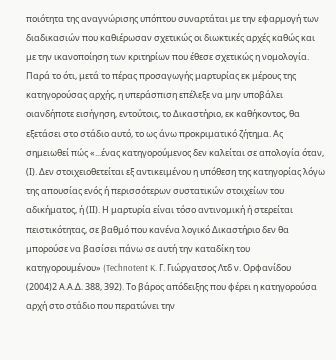ποιότητα της αναγνώρισης υπόπτου συναρτάται με την εφαρμογή των διαδικασιών που καθιέρωσαν σχετικώς οι διωκτικές αρχές καθώς και με την ικανοποίηση των κριτηρίων που έθεσε σχετικώς η νομολογία. Παρά το ότι, μετά το πέρας προσαγωγής μαρτυρίας εκ μέρους της κατηγορούσας αρχής, η υπεράσπιση επέλεξε να μην υποβάλει οιανδήποτε εισήγηση, εντούτοις, το Δικαστήριο, εκ καθήκοντος, θα εξετάσει στο στάδιο αυτό, το ως άνω προκριματικό ζήτημα. Ας σημειωθεί πώς «...ένας κατηγορούμενος δεν καλείται σε απολογία όταν, (Ι). Δεν στοιχειοθετείται εξ αντικειμένου η υπόθεση της κατηγορίας λόγω της απουσίας ενός ή περισσότερων συστατικών στοιχείων του αδικήματος, ή (ΙΙ). Η μαρτυρία είναι τόσο αντινομική ή στερείται πειστικότητας, σε βαθμό που κανένα λογικό Δικαστήριο δεν θα μπορούσε να βασίσει πάνω σε αυτή την καταδίκη του κατηγορουμένου» (Technotent K. Γ. Γιώργατσος Λτδ ν. Ορφανίδου
(2004)2 Α.Α.Δ. 388, 392). Το βάρος απόδειξης που φέρει η κατηγορούσα αρχή στο στάδιο που περατώνει την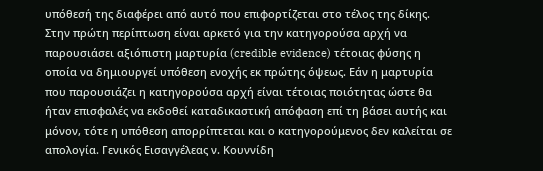υπόθεσή της διαφέρει από αυτό που επιφορτίζεται στο τέλος της δίκης. Στην πρώτη περίπτωση είναι αρκετό για την κατηγορούσα αρχή να παρουσιάσει αξιόπιστη μαρτυρία (credible evidence) τέτοιας φύσης η οποία να δημιουργεί υπόθεση ενοχής εκ πρώτης όψεως. Εάν η μαρτυρία που παρουσιάζει η κατηγορούσα αρχή είναι τέτοιας ποιότητας ώστε θα ήταν επισφαλές να εκδοθεί καταδικαστική απόφαση επί τη βάσει αυτής και μόνον, τότε η υπόθεση απορρίπτεται και ο κατηγορούμενος δεν καλείται σε απολογία. Γενικός Εισαγγέλεας ν. Κουννίδη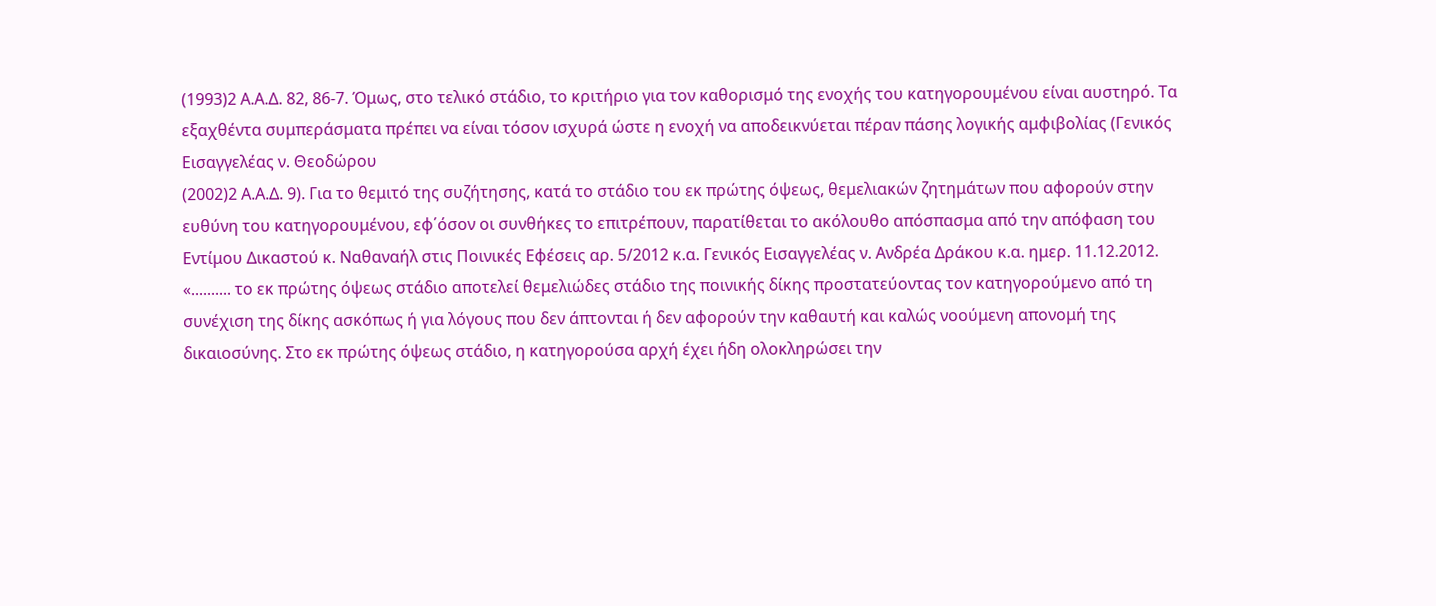(1993)2 Α.Α.Δ. 82, 86-7. Όμως, στο τελικό στάδιο, το κριτήριο για τον καθορισμό της ενοχής του κατηγορουμένου είναι αυστηρό. Τα εξαχθέντα συμπεράσματα πρέπει να είναι τόσον ισχυρά ώστε η ενοχή να αποδεικνύεται πέραν πάσης λογικής αμφιβολίας (Γενικός Εισαγγελέας ν. Θεοδώρου
(2002)2 Α.Α.Δ. 9). Για το θεμιτό της συζήτησης, κατά το στάδιο του εκ πρώτης όψεως, θεμελιακών ζητημάτων που αφορούν στην ευθύνη του κατηγορουμένου, εφ΄όσον οι συνθήκες το επιτρέπουν, παρατίθεται το ακόλουθο απόσπασμα από την απόφαση του Εντίμου Δικαστού κ. Ναθαναήλ στις Ποινικές Εφέσεις αρ. 5/2012 κ.α. Γενικός Εισαγγελέας ν. Ανδρέα Δράκου κ.α. ημερ. 11.12.2012. «.......... το εκ πρώτης όψεως στάδιο αποτελεί θεμελιώδες στάδιο της ποινικής δίκης προστατεύοντας τον κατηγορούμενο από τη συνέχιση της δίκης ασκόπως ή για λόγους που δεν άπτονται ή δεν αφορούν την καθαυτή και καλώς νοούμενη απονομή της δικαιοσύνης. Στο εκ πρώτης όψεως στάδιο, η κατηγορούσα αρχή έχει ήδη ολοκληρώσει την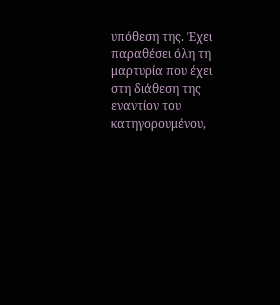υπόθεση της. Έχει παραθέσει όλη τη μαρτυρία που έχει στη διάθεση της εναντίον του κατηγορουμένου,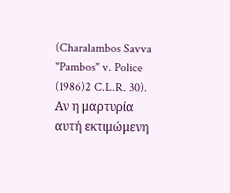(Charalambos Savva "Pambos" v. Police
(1986)2 C.L.R. 30). Αν η μαρτυρία αυτή εκτιμώμενη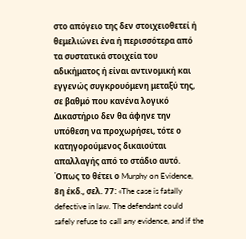στο απόγειο της δεν στοιχειοθετεί ή θεμελιώνει ένα ή περισσότερα από τα συστατικά στοιχεία του αδικήματος ή είναι αντινομική και εγγενώς συγκρουόμενη μεταξύ της, σε βαθμό που κανένα λογικό Δικαστήριο δεν θα άφηνε την υπόθεση να προχωρήσει, τότε ο κατηγορούμενος δικαιούται απαλλαγής από το στάδιο αυτό. Όπως το θέτει ο Murphy on Evidence, 8η έκδ., σελ. 77: «The case is fatally defective in law. The defendant could safely refuse to call any evidence, and if the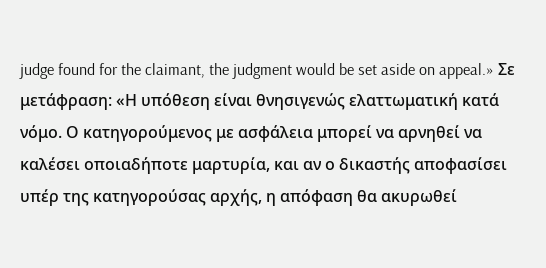judge found for the claimant, the judgment would be set aside on appeal.» Σε μετάφραση: «Η υπόθεση είναι θνησιγενώς ελαττωματική κατά νόμο. Ο κατηγορούμενος με ασφάλεια μπορεί να αρνηθεί να καλέσει οποιαδήποτε μαρτυρία, και αν ο δικαστής αποφασίσει υπέρ της κατηγορούσας αρχής, η απόφαση θα ακυρωθεί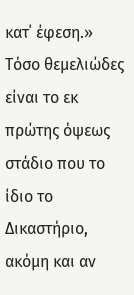κατ΄ έφεση.» Τόσο θεμελιώδες είναι το εκ πρώτης όψεως στάδιο που το ίδιο το Δικαστήριο, ακόμη και αν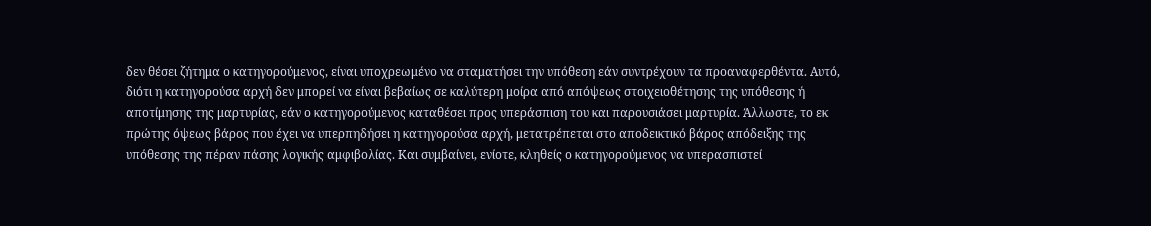δεν θέσει ζήτημα ο κατηγορούμενος, είναι υποχρεωμένο να σταματήσει την υπόθεση εάν συντρέχουν τα προαναφερθέντα. Αυτό, διότι η κατηγορούσα αρχή δεν μπορεί να είναι βεβαίως σε καλύτερη μοίρα από απόψεως στοιχειοθέτησης της υπόθεσης ή αποτίμησης της μαρτυρίας, εάν ο κατηγορούμενος καταθέσει προς υπεράσπιση του και παρουσιάσει μαρτυρία. Άλλωστε, το εκ πρώτης όψεως βάρος που έχει να υπερπηδήσει η κατηγορούσα αρχή, μετατρέπεται στο αποδεικτικό βάρος απόδειξης της υπόθεσης της πέραν πάσης λογικής αμφιβολίας. Και συμβαίνει, ενίοτε, κληθείς ο κατηγορούμενος να υπερασπιστεί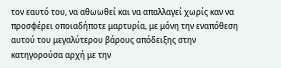τον εαυτό του, να αθωωθεί και να απαλλαγεί χωρίς καν να προσφέρει οποιαδήποτε μαρτυρία, με μόνη την εναπόθεση αυτού του μεγαλύτερου βάρους απόδειξης στην κατηγορούσα αρχή με την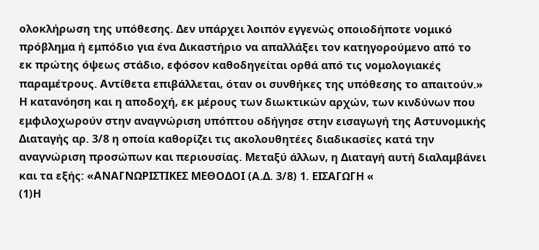ολοκλήρωση της υπόθεσης. Δεν υπάρχει λοιπόν εγγενώς οποιοδήποτε νομικό πρόβλημα ή εμπόδιο για ένα Δικαστήριο να απαλλάξει τον κατηγορούμενο από το εκ πρώτης όψεως στάδιο, εφόσον καθοδηγείται ορθά από τις νομολογιακές παραμέτρους. Αντίθετα επιβάλλεται, όταν οι συνθήκες της υπόθεσης το απαιτούν.» Η κατανόηση και η αποδοχή, εκ μέρους των διωκτικών αρχών, των κινδύνων που εμφιλοχωρούν στην αναγνώριση υπόπτου οδήγησε στην εισαγωγή της Αστυνομικής Διαταγής αρ. 3/8 η οποία καθορίζει τις ακολουθητέες διαδικασίες κατά την αναγνώριση προσώπων και περιουσίας. Μεταξύ άλλων, η Διαταγή αυτή διαλαμβάνει και τα εξής: «ΑΝΑΓΝΩΡΙΣΤΙΚΕΣ ΜΕΘΟΔΟΙ (Α.Δ. 3/8) 1. ΕΙΣΑΓΩΓΗ «
(1)Η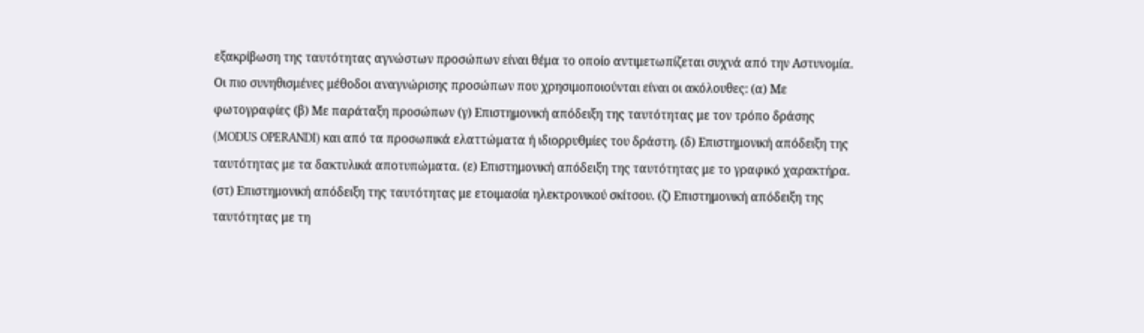εξακρίβωση της ταυτότητας αγνώστων προσώπων είναι θέμα το οποίο αντιμετωπίζεται συχνά από την Αστυνομία. Οι πιο συνηθισμένες μέθοδοι αναγνώρισης προσώπων που χρησιμοποιούνται είναι οι ακόλουθες: (α) Με φωτογραφίες (β) Με παράταξη προσώπων (γ) Επιστημονική απόδειξη της ταυτότητας με τον τρόπο δράσης (MODUS OPERANDI) και από τα προσωπικά ελαττώματα ή ιδιορρυθμίες του δράστη. (δ) Επιστημονική απόδειξη της ταυτότητας με τα δακτυλικά αποτυπώματα. (ε) Επιστημονική απόδειξη της ταυτότητας με το γραφικό χαρακτήρα. (στ) Επιστημονική απόδειξη της ταυτότητας με ετοιμασία ηλεκτρονικού σκίτσου. (ζ) Επιστημονική απόδειξη της ταυτότητας με τη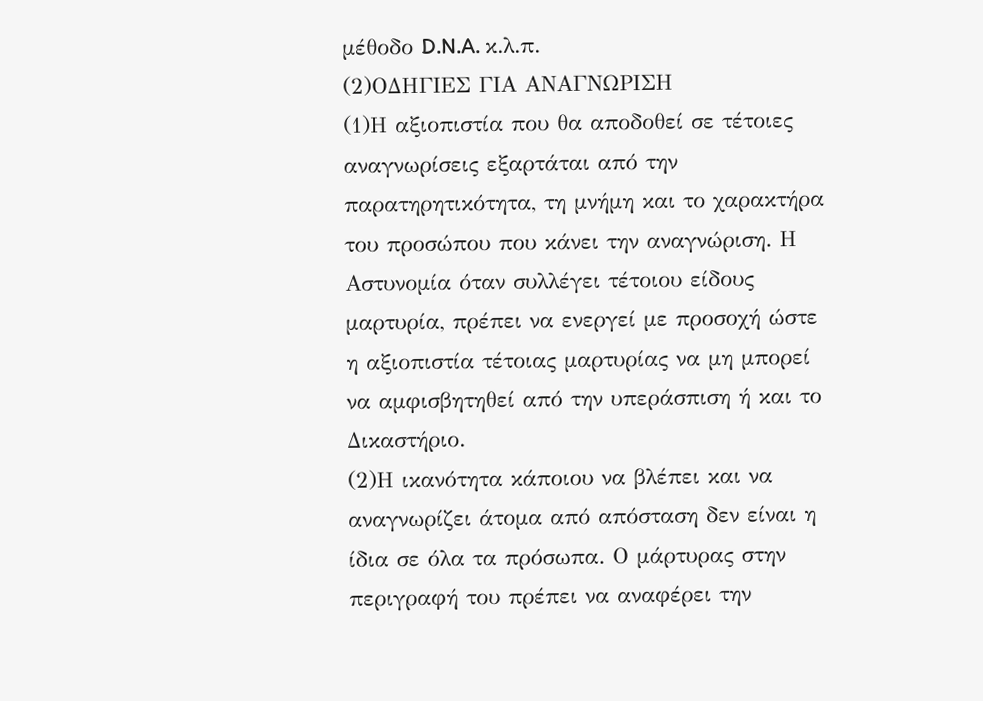μέθοδο D.N.A. κ.λ.π.
(2)ΟΔΗΓΙΕΣ ΓΙΑ ΑΝΑΓΝΩΡΙΣΗ
(1)Η αξιοπιστία που θα αποδοθεί σε τέτοιες αναγνωρίσεις εξαρτάται από την παρατηρητικότητα, τη μνήμη και το χαρακτήρα του προσώπου που κάνει την αναγνώριση. Η Αστυνομία όταν συλλέγει τέτοιου είδους μαρτυρία, πρέπει να ενεργεί με προσοχή ώστε η αξιοπιστία τέτοιας μαρτυρίας να μη μπορεί να αμφισβητηθεί από την υπεράσπιση ή και το Δικαστήριο.
(2)Η ικανότητα κάποιου να βλέπει και να αναγνωρίζει άτομα από απόσταση δεν είναι η ίδια σε όλα τα πρόσωπα. Ο μάρτυρας στην περιγραφή του πρέπει να αναφέρει την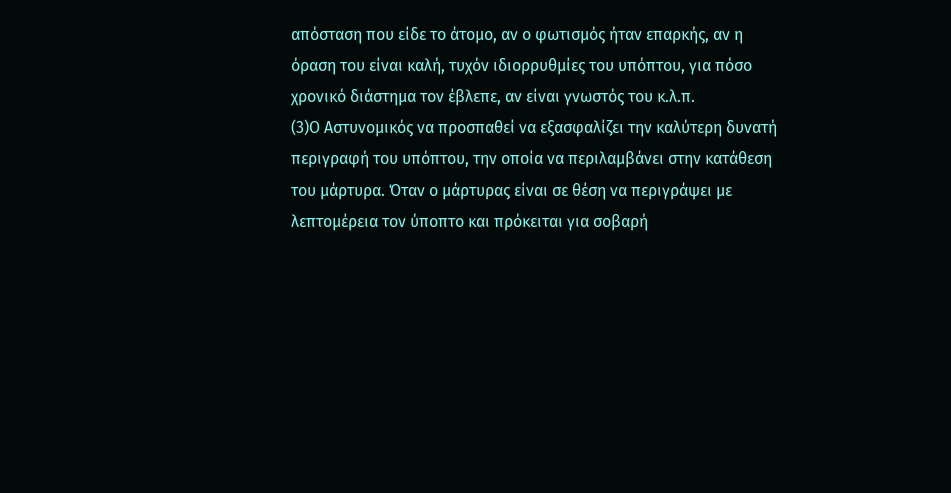απόσταση που είδε το άτομο, αν ο φωτισμός ήταν επαρκής, αν η όραση του είναι καλή, τυχόν ιδιορρυθμίες του υπόπτου, για πόσο χρονικό διάστημα τον έβλεπε, αν είναι γνωστός του κ.λ.π.
(3)Ο Αστυνομικός να προσπαθεί να εξασφαλίζει την καλύτερη δυνατή περιγραφή του υπόπτου, την οποία να περιλαμβάνει στην κατάθεση του μάρτυρα. Όταν ο μάρτυρας είναι σε θέση να περιγράψει με λεπτομέρεια τον ύποπτο και πρόκειται για σοβαρή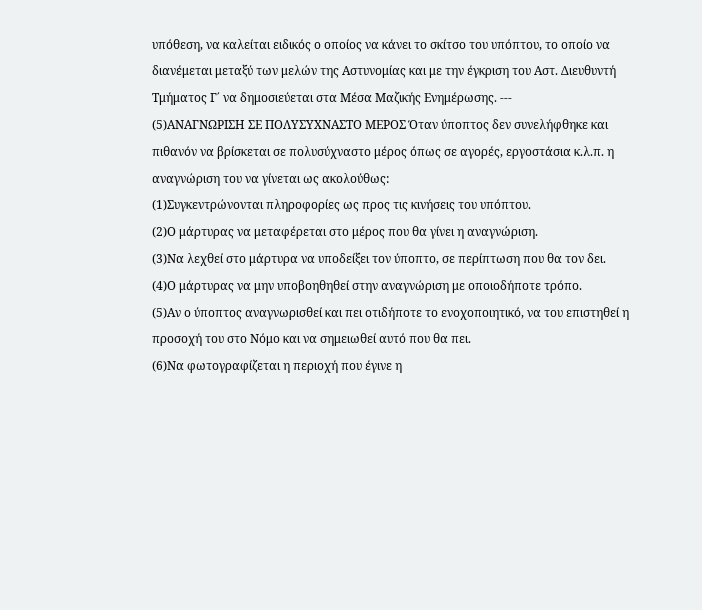υπόθεση, να καλείται ειδικός ο οποίος να κάνει το σκίτσο του υπόπτου, το οποίο να διανέμεται μεταξύ των μελών της Αστυνομίας και με την έγκριση του Αστ. Διευθυντή Τμήματος Γ΄ να δημοσιεύεται στα Μέσα Μαζικής Ενημέρωσης. ---
(5)ΑΝΑΓΝΩΡΙΣΗ ΣΕ ΠΟΛΥΣΥΧΝΑΣΤΟ ΜΕΡΟΣ Όταν ύποπτος δεν συνελήφθηκε και πιθανόν να βρίσκεται σε πολυσύχναστο μέρος όπως σε αγορές, εργοστάσια κ.λ.π. η αναγνώριση του να γίνεται ως ακολούθως:
(1)Συγκεντρώνονται πληροφορίες ως προς τις κινήσεις του υπόπτου.
(2)Ο μάρτυρας να μεταφέρεται στο μέρος που θα γίνει η αναγνώριση.
(3)Να λεχθεί στο μάρτυρα να υποδείξει τον ύποπτο, σε περίπτωση που θα τον δει.
(4)Ο μάρτυρας να μην υποβοηθηθεί στην αναγνώριση με οποιοδήποτε τρόπο.
(5)Αν ο ύποπτος αναγνωρισθεί και πει οτιδήποτε το ενοχοποιητικό, να του επιστηθεί η προσοχή του στο Νόμο και να σημειωθεί αυτό που θα πει.
(6)Να φωτογραφίζεται η περιοχή που έγινε η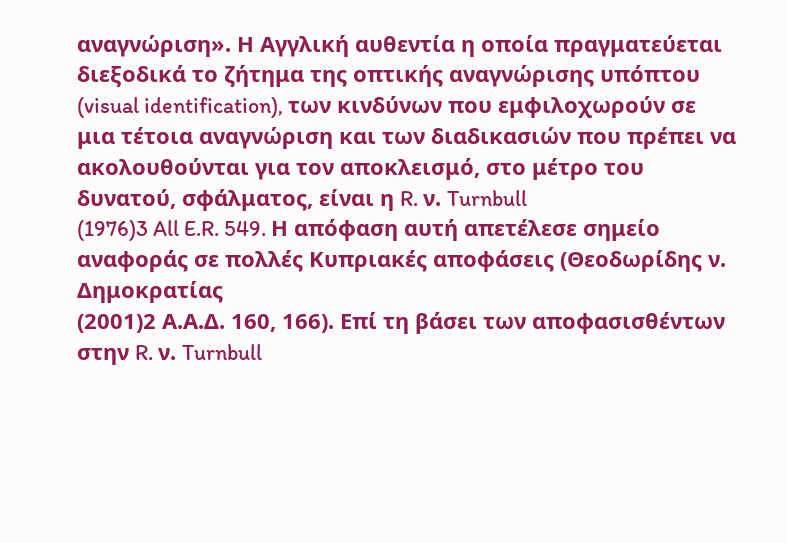αναγνώριση». Η Αγγλική αυθεντία η οποία πραγματεύεται διεξοδικά το ζήτημα της οπτικής αναγνώρισης υπόπτου (visual identification), των κινδύνων που εμφιλοχωρούν σε μια τέτοια αναγνώριση και των διαδικασιών που πρέπει να ακολουθούνται για τον αποκλεισμό, στο μέτρο του δυνατού, σφάλματος, είναι η R. ν. Turnbull
(1976)3 All E.R. 549. Η απόφαση αυτή απετέλεσε σημείο αναφοράς σε πολλές Κυπριακές αποφάσεις (Θεοδωρίδης ν. Δημοκρατίας
(2001)2 Α.Α.Δ. 160, 166). Επί τη βάσει των αποφασισθέντων στην R. ν. Turnbull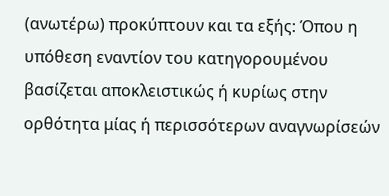(ανωτέρω) προκύπτουν και τα εξής: Όπου η υπόθεση εναντίον του κατηγορουμένου βασίζεται αποκλειστικώς ή κυρίως στην ορθότητα μίας ή περισσότερων αναγνωρίσεών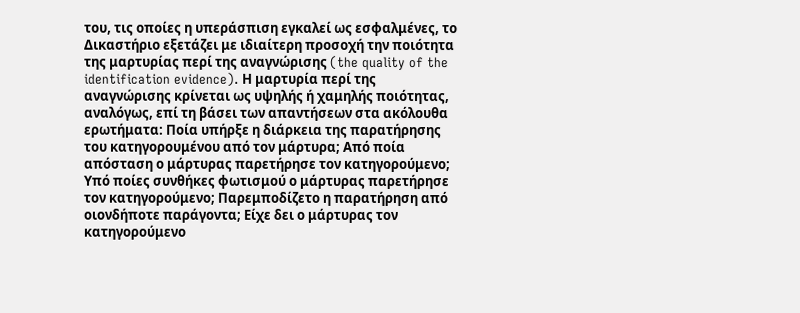του, τις οποίες η υπεράσπιση εγκαλεί ως εσφαλμένες, το Δικαστήριο εξετάζει με ιδιαίτερη προσοχή την ποιότητα της μαρτυρίας περί της αναγνώρισης (the quality of the identification evidence). Η μαρτυρία περί της αναγνώρισης κρίνεται ως υψηλής ή χαμηλής ποιότητας, αναλόγως, επί τη βάσει των απαντήσεων στα ακόλουθα ερωτήματα: Ποία υπήρξε η διάρκεια της παρατήρησης του κατηγορουμένου από τον μάρτυρα; Από ποία απόσταση ο μάρτυρας παρετήρησε τον κατηγορούμενο; Υπό ποίες συνθήκες φωτισμού ο μάρτυρας παρετήρησε τον κατηγορούμενο; Παρεμποδίζετο η παρατήρηση από οιονδήποτε παράγοντα; Είχε δει ο μάρτυρας τον κατηγορούμενο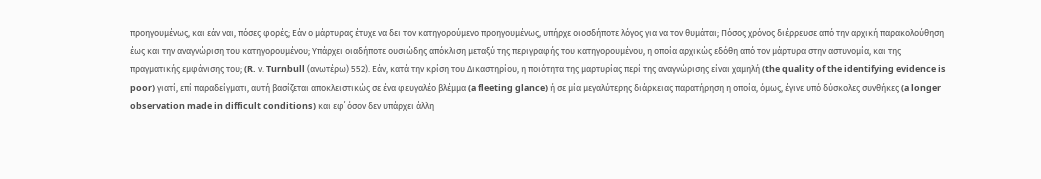προηγουμένως, και εάν ναι, πόσες φορές; Εάν ο μάρτυρας έτυχε να δει τον κατηγορούμενο προηγουμένως, υπήρχε οιοσδήποτε λόγος για να τον θυμάται; Πόσος χρόνος διέρρευσε από την αρχική παρακολούθηση έως και την αναγνώριση του κατηγορουμένου; Υπάρχει οιαδήποτε ουσιώδης απόκλιση μεταξύ της περιγραφής του κατηγορουμένου, η οποία αρχικώς εδόθη από τον μάρτυρα στην αστυνομία, και της πραγματικής εμφάνισης του; (R. ν. Turnbull (ανωτέρω) 552). Εάν, κατά την κρίση του Δικαστηρίου, η ποιότητα της μαρτυρίας περί της αναγνώρισης είναι χαμηλή (the quality of the identifying evidence is poor) γιατί, επί παραδείγματι, αυτή βασίζεται αποκλειστικώς σε ένα φευγαλέο βλέμμα (a fleeting glance) ή σε μία μεγαλύτερης διάρκειας παρατήρηση η οποία, όμως, έγινε υπό δύσκολες συνθήκες (a longer observation made in difficult conditions) και εφ΄ όσον δεν υπάρχει άλλη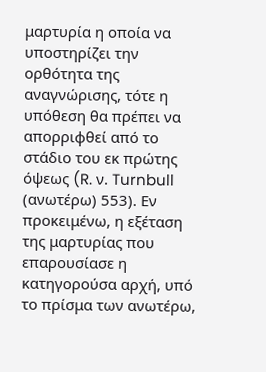μαρτυρία η οποία να υποστηρίζει την ορθότητα της αναγνώρισης, τότε η υπόθεση θα πρέπει να απορριφθεί από το στάδιο του εκ πρώτης όψεως (R. ν. Turnbull (ανωτέρω) 553). Εν προκειμένω, η εξέταση της μαρτυρίας που επαρουσίασε η κατηγορούσα αρχή, υπό το πρίσμα των ανωτέρω,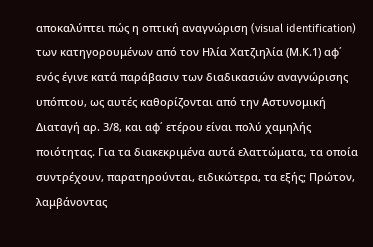αποκαλύπτει πώς η οπτική αναγνώριση (visual identification) των κατηγορουμένων από τον Ηλία Χατζιηλία (Μ.Κ.1) αφ΄ ενός έγινε κατά παράβασιν των διαδικασιών αναγνώρισης υπόπτου, ως αυτές καθορίζονται από την Αστυνομική Διαταγή αρ. 3/8, και αφ΄ ετέρου είναι πολύ χαμηλής ποιότητας. Για τα διακεκριμένα αυτά ελαττώματα, τα οποία συντρέχουν, παρατηρούνται, ειδικώτερα, τα εξής; Πρώτον, λαμβάνοντας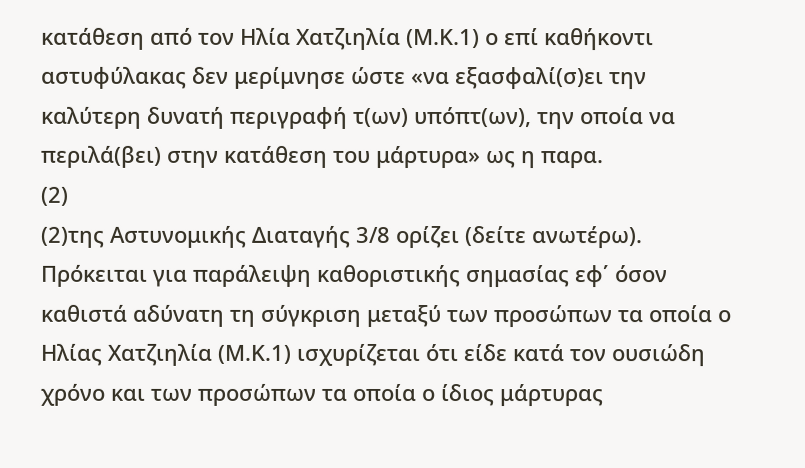κατάθεση από τον Ηλία Χατζιηλία (Μ.Κ.1) ο επί καθήκοντι αστυφύλακας δεν μερίμνησε ώστε «να εξασφαλί(σ)ει την καλύτερη δυνατή περιγραφή τ(ων) υπόπτ(ων), την οποία να περιλά(βει) στην κατάθεση του μάρτυρα» ως η παρα.
(2)
(2)της Αστυνομικής Διαταγής 3/8 ορίζει (δείτε ανωτέρω). Πρόκειται για παράλειψη καθοριστικής σημασίας εφ΄ όσον καθιστά αδύνατη τη σύγκριση μεταξύ των προσώπων τα οποία ο Ηλίας Χατζιηλία (Μ.Κ.1) ισχυρίζεται ότι είδε κατά τον ουσιώδη χρόνο και των προσώπων τα οποία ο ίδιος μάρτυρας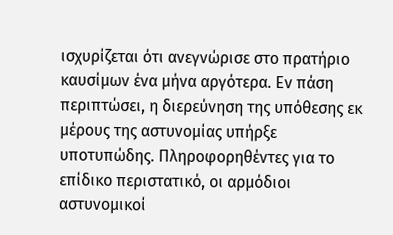ισχυρίζεται ότι ανεγνώρισε στο πρατήριο καυσίμων ένα μήνα αργότερα. Εν πάση περιπτώσει, η διερεύνηση της υπόθεσης εκ μέρους της αστυνομίας υπήρξε υποτυπώδης. Πληροφορηθέντες για το επίδικο περιστατικό, οι αρμόδιοι αστυνομικοί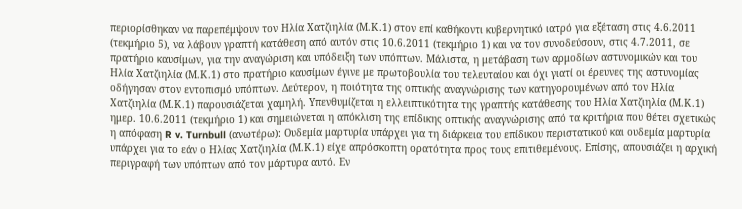περιορίσθηκαν να παρεπέμψουν τον Ηλία Χατζιηλία (Μ.Κ.1) στον επί καθήκοντι κυβερνητικό ιατρό για εξέταση στις 4.6.2011 (τεκμήριο 5), να λάβουν γραπτή κατάθεση από αυτόν στις 10.6.2011 (τεκμήριο 1) και να τον συνοδεύσουν, στις 4.7.2011, σε πρατήριο καυσίμων, για την αναγώριση και υπόδειξη των υπόπτων. Μάλιστα, η μετάβαση των αρμοδίων αστυνομικών και του Ηλία Χατζιηλία (Μ.Κ.1) στο πρατήριο καυσίμων έγινε με πρωτοβουλία του τελευταίου και όχι γιατί οι έρευνες της αστυνομίας οδήγησαν στον εντοπισμό υπόπτων. Δεύτερον, η ποιότητα της οπτικής αναγνώρισης των κατηγορουμένων από τον Ηλία Χατζιηλία (Μ.Κ.1) παρουσιάζεται χαμηλή. Υπενθυμίζεται η ελλειπτικότητα της γραπτής κατάθεσης του Ηλία Χατζιηλία (Μ.Κ.1) ημερ. 10.6.2011 (τεκμήριο 1) και σημειώνεται η απόκλιση της επίδικης οπτικής αναγνώρισης από τα κριτήρια που θέτει σχετικώς η απόφαση R v. Turnbull (ανωτέρω): Ουδεμία μαρτυρία υπάρχει για τη διάρκεια του επίδικου περιστατικού και ουδεμία μαρτυρία υπάρχει για το εάν ο Ηλίας Χατζιηλία (Μ.Κ.1) είχε απρόσκοπτη ορατότητα προς τους επιτιθεμένους. Επίσης, απουσιάζει η αρχική περιγραφή των υπόπτων από τον μάρτυρα αυτό. Εν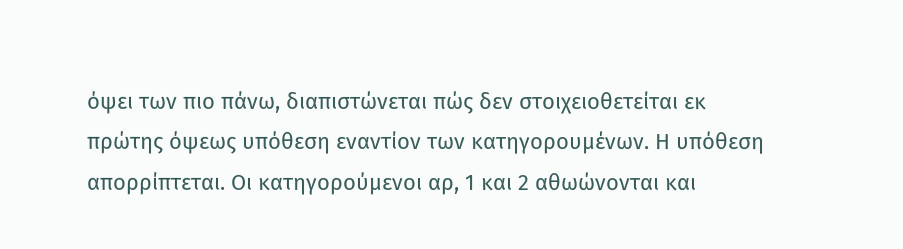όψει των πιο πάνω, διαπιστώνεται πώς δεν στοιχειοθετείται εκ πρώτης όψεως υπόθεση εναντίον των κατηγορουμένων. Η υπόθεση απορρίπτεται. Οι κατηγορούμενοι αρ, 1 και 2 αθωώνονται και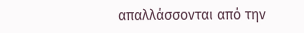απαλλάσσονται από την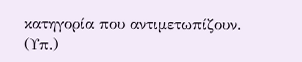κατηγορία που αντιμετωπίζουν. (Υπ.)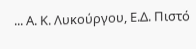... Α. Κ. Λυκούργου, Ε.Δ. Πιστό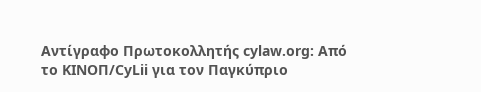Αντίγραφο Πρωτοκολλητής cylaw.org: Από το ΚΙΝOΠ/CyLii για τον Παγκύπριο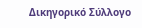Δικηγορικό Σύλλογο